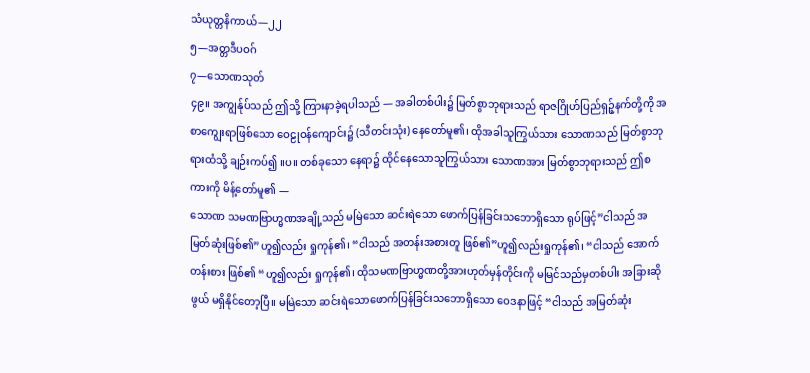သံယုတ္တနိကာယ်—၂၂
၅—အတ္တဒီပဝဂ်
၇—သောဏသုတ်
၄၉။ အကျွန်ုပ်သည် ဤသို့ ကြားနာခဲ့ရပါသည် — အခါတစ်ပါး၌ မြတ်စွာဘုရားသည် ရာဇဂြိုဟ်ပြည်ရှဉ့်နက်တို့ကို အစာကျွေးရာဖြစ်သော ဝေဠုဝန်ကျောင်း၌ (သီတင်းသုံး) နေတော်မူ၏၊ ထိုအခါသူကြွယ်သား သောဏသည် မြတ်စွာဘုရားထံသို့ ချဉ်းကပ်၍ ။ပ။ တစ်ခုသော နေရာ၌ ထိုင်နေသောသူကြွယ်သား သောဏအား မြတ်စွာဘုရားသည် ဤစကားကို မိန့်တော်မူ၏ —
သောဏ သမဏဗြာဟ္မဏအချို့သည် မမြဲသော ဆင်းရဲသော ဖောက်ပြန်ခြင်းသဘောရှိသော ရုပ်ဖြင့်”ငါသည် အမြတ်ဆုံးဖြစ်၏”ဟူ၍လည်း ရှုကုန်၏၊ “ငါသည် အတန်းအစားတူ ဖြစ်၏”ဟူ၍လည်းရှုကုန်၏၊ “ငါသည် အောက်တန်းစား ဖြစ်၏ “ဟူ၍လည်း ရှုကုန်၏၊ ထိုသမဏဗြာဟ္မဏတို့အားဟုတ်မှန်တိုင်းကို မမြင်သည်မှတစ်ပါး အခြားဆိုဖွယ် မရှိနိုင်တော့ပြီ။ မမြဲသော ဆင်းရဲသောဖောက်ပြန်ခြင်းသဘောရှိသော ဝေဒနာဖြင့် “ငါသည် အမြတ်ဆုံး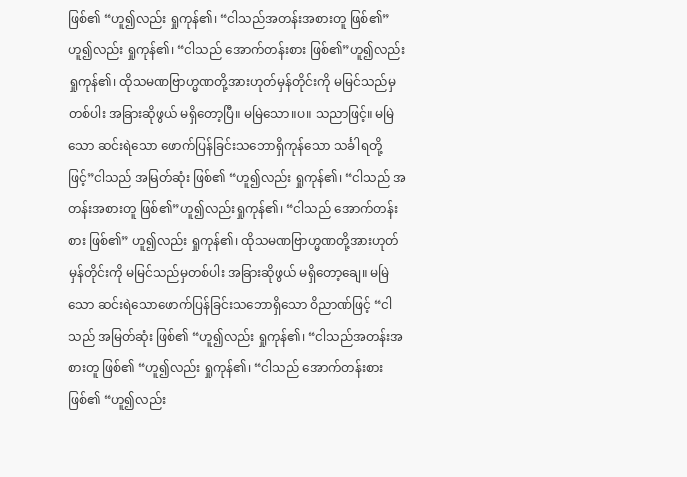ဖြစ်၏ “ဟူ၍လည်း ရှုကုန်၏၊ “ငါသည်အတန်းအစားတူ ဖြစ်၏” ဟူ၍လည်း ရှုကုန်၏၊ “ငါသည် အောက်တန်းစား ဖြစ်၏”ဟူ၍လည်းရှုကုန်၏၊ ထိုသမဏဗြာဟ္မဏတို့အားဟုတ်မှန်တိုင်းကို မမြင်သည်မှတစ်ပါး အခြားဆိုဖွယ် မရှိတော့ပြီ။ မမြဲသော။ပ။ သညာဖြင့်။ မမြဲသော ဆင်းရဲသော ဖောက်ပြန်ခြင်းသဘောရှိကုန်သော သင်္ခါရတို့ဖြင့်”ငါသည် အမြတ်ဆုံး ဖြစ်၏ “ဟူ၍လည်း ရှုကုန်၏၊ “ငါသည် အတန်းအစားတူ ဖြစ်၏”ဟူ၍လည်းရှုကုန်၏၊ “ငါသည် အောက်တန်းစား ဖြစ်၏” ဟူ၍လည်း ရှုကုန်၏၊ ထိုသမဏဗြာဟ္မဏတို့အားဟုတ်မှန်တိုင်းကို မမြင်သည်မှတစ်ပါး အခြားဆိုဖွယ် မရှိတော့ချေ။ မမြဲသော ဆင်းရဲသောဖောက်ပြန်ခြင်းသဘောရှိသော ဝိညာဏ်ဖြင့် “ငါသည် အမြတ်ဆုံး ဖြစ်၏ “ဟူ၍လည်း ရှုကုန်၏၊ “ငါသည်အတန်းအစားတူ ဖြစ်၏ “ဟူ၍လည်း ရှုကုန်၏၊ “ငါသည် အောက်တန်းစား ဖြစ်၏ “ဟူ၍လည်း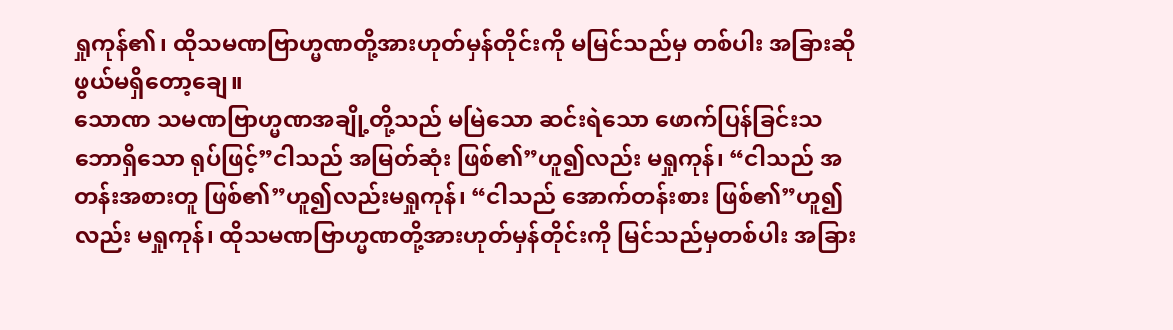ရှုကုန်၏၊ ထိုသမဏဗြာဟ္မဏတို့အားဟုတ်မှန်တိုင်းကို မမြင်သည်မှ တစ်ပါး အခြားဆိုဖွယ်မရှိတော့ချေ။
သောဏ သမဏဗြာဟ္မဏအချို့တို့သည် မမြဲသော ဆင်းရဲသော ဖောက်ပြန်ခြင်းသဘောရှိသော ရုပ်ဖြင့်”ငါသည် အမြတ်ဆုံး ဖြစ်၏”ဟူ၍လည်း မရှုကုန်၊ “ငါသည် အတန်းအစားတူ ဖြစ်၏”ဟူ၍လည်းမရှုကုန်၊ “ငါသည် အောက်တန်းစား ဖြစ်၏”ဟူ၍လည်း မရှုကုန်၊ ထိုသမဏဗြာဟ္မဏတို့အားဟုတ်မှန်တိုင်းကို မြင်သည်မှတစ်ပါး အခြား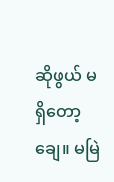ဆိုဖွယ် မရှိတော့ချေ။ မမြဲ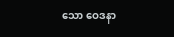သော ဝေဒနာ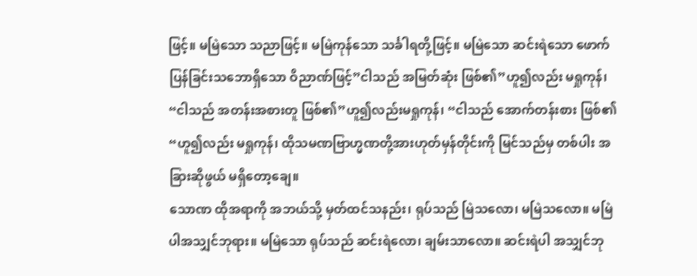ဖြင့်။ မမြဲသော သညာဖြင့်။ မမြဲကုန်သော သင်္ခါရတို့ဖြင့်။ မမြဲသော ဆင်းရဲသော ဖောက်ပြန်ခြင်းသဘောရှိသော ဝိညာဏ်ဖြင့်”ငါသည် အမြတ်ဆုံး ဖြစ်၏”ဟူ၍လည်း မရှုကုန်၊ “ငါသည် အတန်းအစားတူ ဖြစ်၏”ဟူ၍လည်းမရှုကုန်၊ “ငါသည် အောက်တန်းစား ဖြစ်၏ “ဟူ၍လည်း မရှုကုန်၊ ထိုသမဏဗြာဟ္မဏတို့အားဟုတ်မှန်တိုင်းကို မြင်သည်မှ တစ်ပါး အခြားဆိုဖွယ် မရှိတော့ချေ။
သောဏ ထိုအရာကို အဘယ်သို့ မှတ်ထင်သနည်း၊ ရုပ်သည် မြဲသလော၊ မမြဲသလော။ မမြဲပါအသျှင်ဘုရား။ မမြဲသော ရုပ်သည် ဆင်းရဲလော၊ ချမ်းသာလော။ ဆင်းရဲပါ အသျှင်ဘု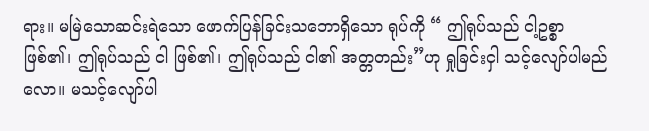ရား။ မမြဲသောဆင်းရဲသော ဖောက်ပြန်ခြင်းသဘောရှိသော ရုပ်ကို “ ဤရုပ်သည် ငါ့ဥစ္စာ ဖြစ်၏၊ ဤရုပ်သည် ငါ ဖြစ်၏၊ ဤရုပ်သည် ငါ၏ အတ္တတည်း”ဟု ရှုခြင်းငှါ သင့်လျော်ပါမည်လော။ မသင့်လျော်ပါ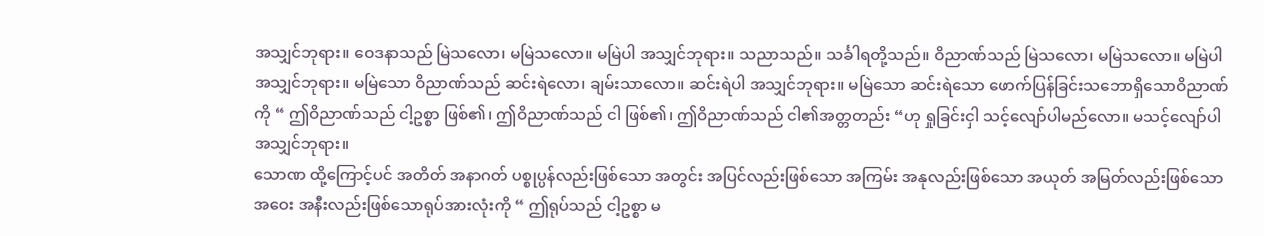အသျှင်ဘုရား။ ဝေဒနာသည် မြဲသလော၊ မမြဲသလော။ မမြဲပါ အသျှင်ဘုရား။ သညာသည်။ သင်္ခါရတို့သည်။ ဝိညာဏ်သည် မြဲသလော၊ မမြဲသလော။ မမြဲပါ အသျှင်ဘုရား။ မမြဲသော ဝိညာဏ်သည် ဆင်းရဲလော၊ ချမ်းသာလော။ ဆင်းရဲပါ အသျှင်ဘုရား။ မမြဲသော ဆင်းရဲသော ဖောက်ပြန်ခြင်းသဘောရှိသောဝိညာဏ်ကို “ ဤဝိညာဏ်သည် ငါ့ဥစ္စာ ဖြစ်၏၊ ဤဝိညာဏ်သည် ငါ ဖြစ်၏၊ ဤဝိညာဏ်သည် ငါ၏အတ္တတည်း “ဟု ရှုခြင်းငှါ သင့်လျော်ပါမည်လော။ မသင့်လျော်ပါ အသျှင်ဘုရား။
သောဏ ထို့ကြောင့်ပင် အတိတ် အနာဂတ် ပစ္စုပ္ပန်လည်းဖြစ်သော အတွင်း အပြင်လည်းဖြစ်သော အကြမ်း အနုလည်းဖြစ်သော အယုတ် အမြတ်လည်းဖြစ်သော အဝေး အနီးလည်းဖြစ်သောရုပ်အားလုံးကို “ ဤရုပ်သည် ငါ့ဥစ္စာ မ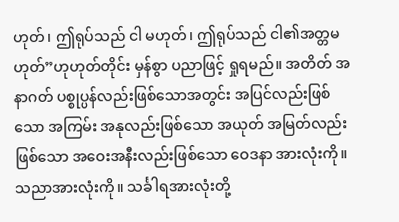ဟုတ်၊ ဤရုပ်သည် ငါ မဟုတ်၊ ဤရုပ်သည် ငါ၏အတ္တမဟုတ်”ဟုဟုတ်တိုင်း မှန်စွာ ပညာဖြင့် ရှုရမည်။ အတိတ် အနာဂတ် ပစ္စုပ္ပန်လည်းဖြစ်သောအတွင်း အပြင်လည်းဖြစ်သော အကြမ်း အနုလည်းဖြစ်သော အယုတ် အမြတ်လည်းဖြစ်သော အဝေးအနီးလည်းဖြစ်သော ဝေဒနာ အားလုံးကို။ သညာအားလုံးကို။ သင်္ခါရအားလုံးတို့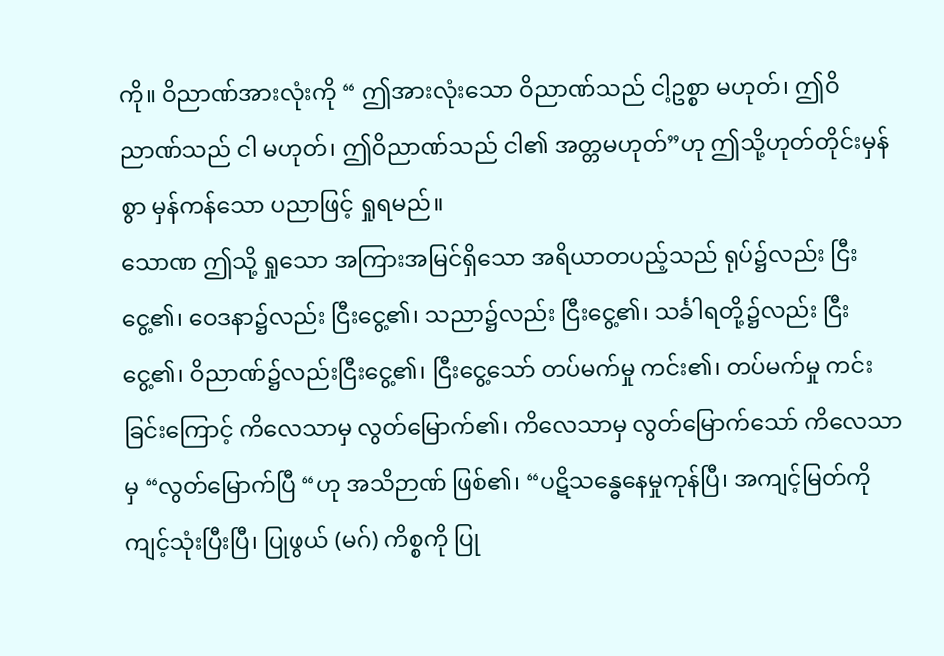ကို။ ဝိညာဏ်အားလုံးကို “ ဤအားလုံးသော ဝိညာဏ်သည် ငါ့ဥစ္စာ မဟုတ်၊ ဤဝိညာဏ်သည် ငါ မဟုတ်၊ ဤဝိညာဏ်သည် ငါ၏ အတ္တမဟုတ်”ဟု ဤသို့ဟုတ်တိုင်းမှန်စွာ မှန်ကန်သော ပညာဖြင့် ရှုရမည်။
သောဏ ဤသို့ ရှုသော အကြားအမြင်ရှိသော အရိယာတပည့်သည် ရုပ်၌လည်း ငြီးငွေ့၏၊ ဝေဒနာ၌လည်း ငြီးငွေ့၏၊ သညာ၌လည်း ငြီးငွေ့၏၊ သင်္ခါရတို့၌လည်း ငြီးငွေ့၏၊ ဝိညာဏ်၌လည်းငြီးငွေ့၏၊ ငြီးငွေ့သော် တပ်မက်မှု ကင်း၏၊ တပ်မက်မှု ကင်းခြင်းကြောင့် ကိလေသာမှ လွတ်မြောက်၏၊ ကိလေသာမှ လွတ်မြောက်သော် ကိလေသာမှ “လွတ်မြောက်ပြီ “ဟု အသိဉာဏ် ဖြစ်၏၊ “ပဋိသန္ဓေနေမှုကုန်ပြီ၊ အကျင့်မြတ်ကို ကျင့်သုံးပြီးပြီ၊ ပြုဖွယ် (မဂ်) ကိစ္စကို ပြု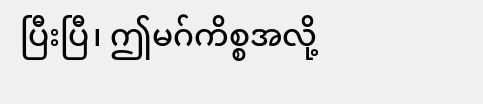ပြီးပြီ၊ ဤမဂ်ကိစ္စအလို့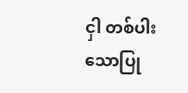ငှါ တစ်ပါးသောပြု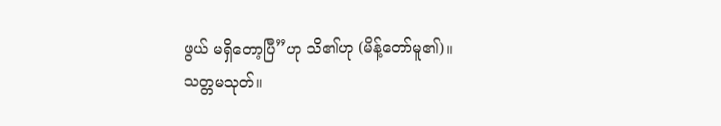ဖွယ် မရှိတော့ပြီ”ဟု သိ၏ဟု (မိန့်တော်မူ၏)။
သတ္တမသုတ်။